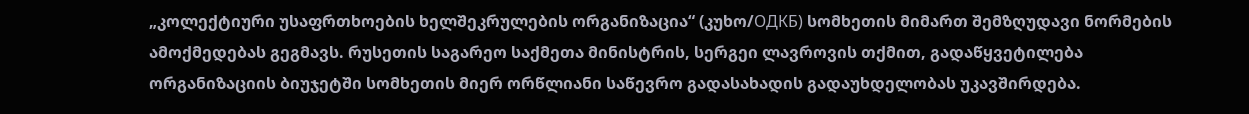„კოლექტიური უსაფრთხოების ხელშეკრულების ორგანიზაცია“ (კუხო/ОДКБ) სომხეთის მიმართ შემზღუდავი ნორმების ამოქმედებას გეგმავს. რუსეთის საგარეო საქმეთა მინისტრის, სერგეი ლავროვის თქმით, გადაწყვეტილება ორგანიზაციის ბიუჯეტში სომხეთის მიერ ორწლიანი საწევრო გადასახადის გადაუხდელობას უკავშირდება.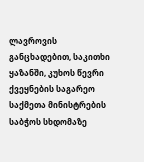ლავროვის განცხადებით, საკითხი ყაზანში, კუხოს წევრი ქვეყნების საგარეო საქმეთა მინისტრების საბჭოს სხდომაზე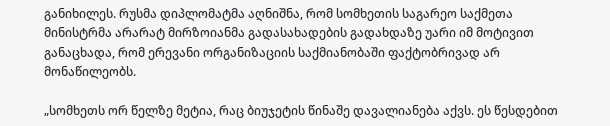განიხილეს. რუსმა დიპლომატმა აღნიშნა, რომ სომხეთის საგარეო საქმეთა მინისტრმა არარატ მირზოიანმა გადასახადების გადახდაზე უარი იმ მოტივით განაცხადა, რომ ერევანი ორგანიზაციის საქმიანობაში ფაქტობრივად არ მონაწილეობს.

„სომხეთს ორ წელზე მეტია, რაც ბიუჯეტის წინაშე დავალიანება აქვს. ეს წესდებით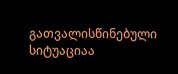გათვალისწინებული სიტუაციაა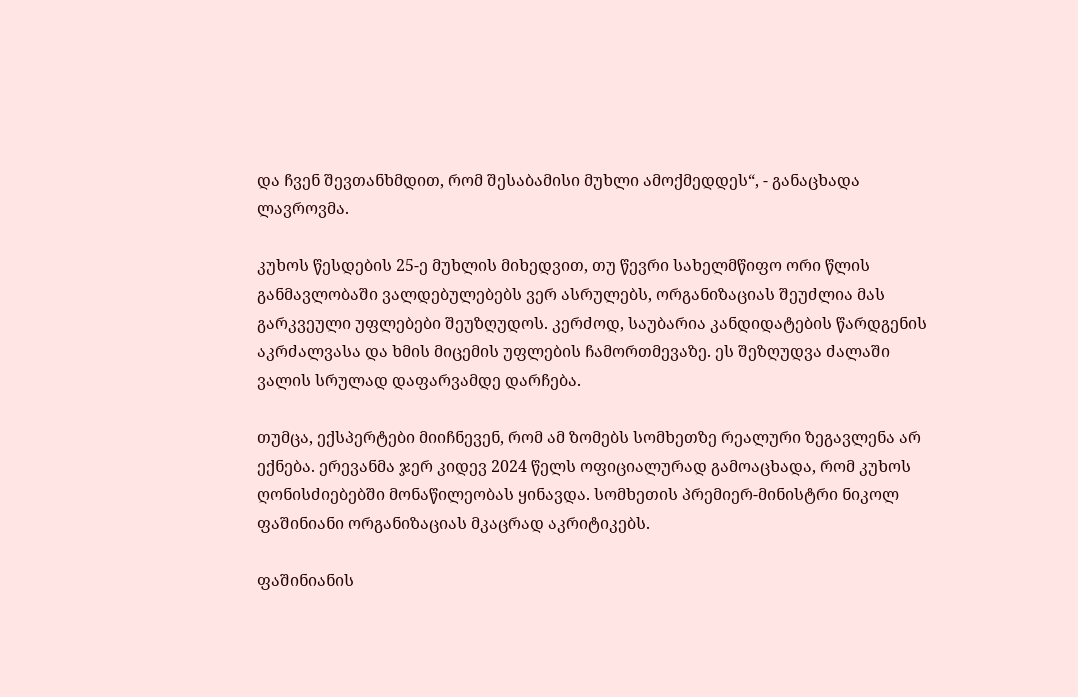და ჩვენ შევთანხმდით, რომ შესაბამისი მუხლი ამოქმედდეს“, - განაცხადა ლავროვმა.

კუხოს წესდების 25-ე მუხლის მიხედვით, თუ წევრი სახელმწიფო ორი წლის განმავლობაში ვალდებულებებს ვერ ასრულებს, ორგანიზაციას შეუძლია მას გარკვეული უფლებები შეუზღუდოს. კერძოდ, საუბარია კანდიდატების წარდგენის აკრძალვასა და ხმის მიცემის უფლების ჩამორთმევაზე. ეს შეზღუდვა ძალაში ვალის სრულად დაფარვამდე დარჩება.

თუმცა, ექსპერტები მიიჩნევენ, რომ ამ ზომებს სომხეთზე რეალური ზეგავლენა არ ექნება. ერევანმა ჯერ კიდევ 2024 წელს ოფიციალურად გამოაცხადა, რომ კუხოს ღონისძიებებში მონაწილეობას ყინავდა. სომხეთის პრემიერ-მინისტრი ნიკოლ ფაშინიანი ორგანიზაციას მკაცრად აკრიტიკებს.

ფაშინიანის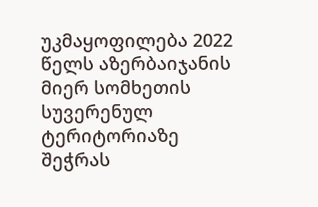უკმაყოფილება 2022 წელს აზერბაიჯანის მიერ სომხეთის სუვერენულ ტერიტორიაზე შეჭრას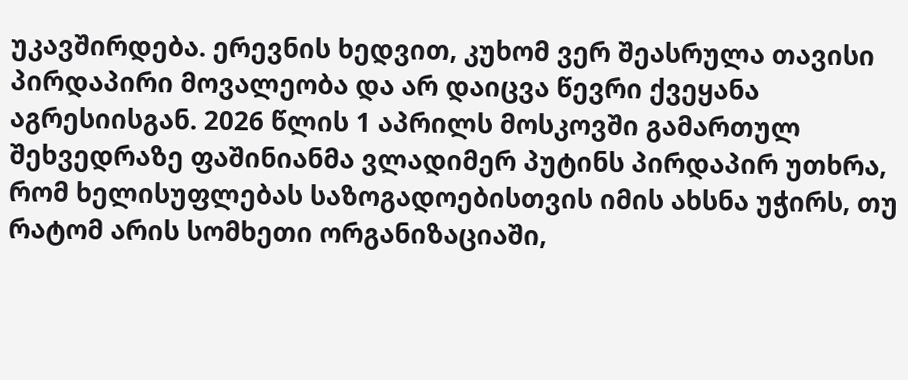უკავშირდება. ერევნის ხედვით, კუხომ ვერ შეასრულა თავისი პირდაპირი მოვალეობა და არ დაიცვა წევრი ქვეყანა აგრესიისგან. 2026 წლის 1 აპრილს მოსკოვში გამართულ შეხვედრაზე ფაშინიანმა ვლადიმერ პუტინს პირდაპირ უთხრა, რომ ხელისუფლებას საზოგადოებისთვის იმის ახსნა უჭირს, თუ რატომ არის სომხეთი ორგანიზაციაში,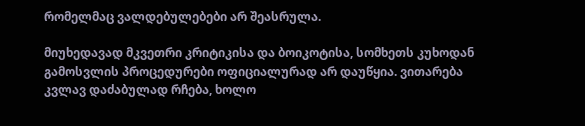რომელმაც ვალდებულებები არ შეასრულა.

მიუხედავად მკვეთრი კრიტიკისა და ბოიკოტისა, სომხეთს კუხოდან გამოსვლის პროცედურები ოფიციალურად არ დაუწყია. ვითარება კვლავ დაძაბულად რჩება, ხოლო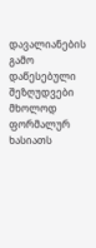დავალიანების გამო დაწესებული შეზღუდვები მხოლოდ ფორმალურ ხასიათს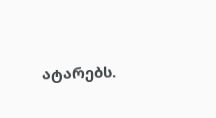ატარებს.